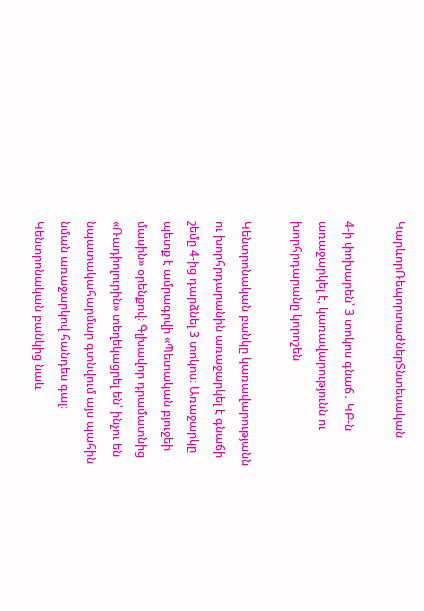ԿարևորՌեպորտաժներՏնտեսական

4-ի փոխարեն՝ 3 տոկոս գնաճ․ ԿԲ-ն առաջարկել է, կառավարությունն ու խորհրդարանը կորոշեն

Կենտրոնական բանկը կառավարությանն ու խորհրդարանին առաջարկել է գնաճի շեմը 4-ից դարձնել 3 տոկոս։ Առաջարկը պետք է ամրագրվի «Պետական բյուջեի մասին» օրենքով։ Գլխավոր դրամատնից «Ռադիոլուրին» տեղեկացրել են՝ ինչու են նպատակահարմար գտնվում այս պահին նման առաջարկով հանդես գալ։ Կենտրոնական բանկից նաև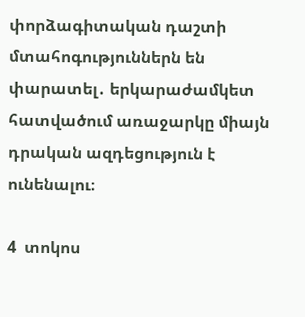փորձագիտական դաշտի մտահոգություններն են փարատել․ երկարաժամկետ հատվածում առաջարկը միայն դրական ազդեցություն է ունենալու։

4  տոկոս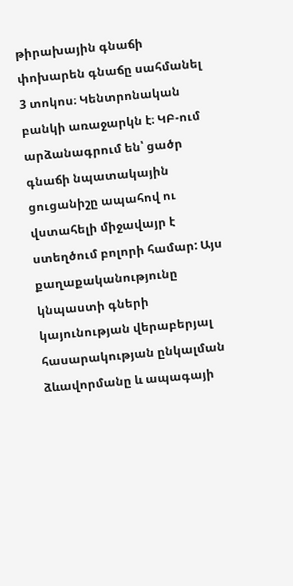թիրախային գնաճի փոխարեն գնաճը սահմանել 3 տոկոս։ Կենտրոնական բանկի առաջարկն է։ ԿԲ-ում արձանագրում են՝ ցածր գնաճի նպատակային ցուցանիշը ապահով ու վստահելի միջավայր է ստեղծում բոլորի համար: Այս քաղաքականությունը կնպաստի գների կայունության վերաբերյալ հասարակության ընկալման ձևավորմանը և ապագայի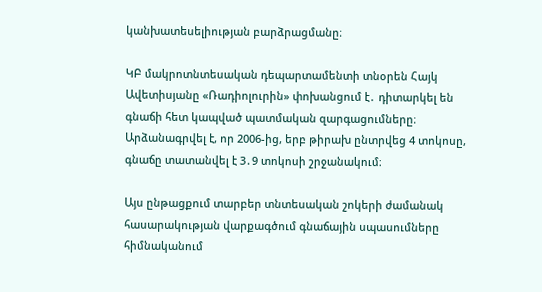կանխատեսելիության բարձրացմանը։

ԿԲ մակրոտնտեսական դեպարտամենտի տնօրեն Հայկ Ավետիսյանը «Ռադիոլուրին» փոխանցում է․ դիտարկել են գնաճի հետ կապված պատմական զարգացումները։ Արձանագրվել է, որ 2006-ից, երբ թիրախ ընտրվեց 4 տոկոսը, գնաճը տատանվել է 3․9 տոկոսի շրջանակում։

Այս ընթացքում տարբեր տնտեսական շոկերի ժամանակ հասարակության վարքագծում գնաճային սպասումները հիմնականում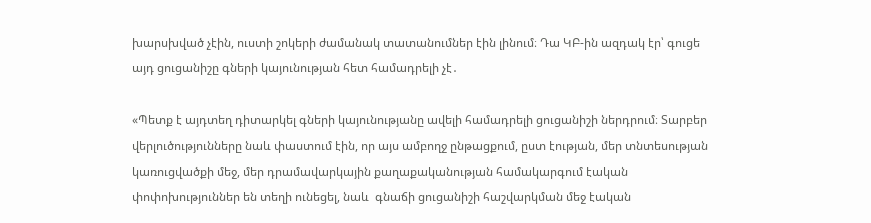խարսխված չէին, ուստի շոկերի ժամանակ տատանումներ էին լինում։ Դա ԿԲ-ին ազդակ էր՝ գուցե այդ ցուցանիշը գների կայունության հետ համադրելի չէ․

«Պետք է այդտեղ դիտարկել գների կայունությանը ավելի համադրելի ցուցանիշի ներդրում։ Տարբեր վերլուծությունները նաև փաստում էին, որ այս ամբողջ ընթացքում, ըստ էության, մեր տնտեսության կառուցվածքի մեջ, մեր դրամավարկային քաղաքականության համակարգում էական փոփոխություններ են տեղի ունեցել, նաև  գնաճի ցուցանիշի հաշվարկման մեջ էական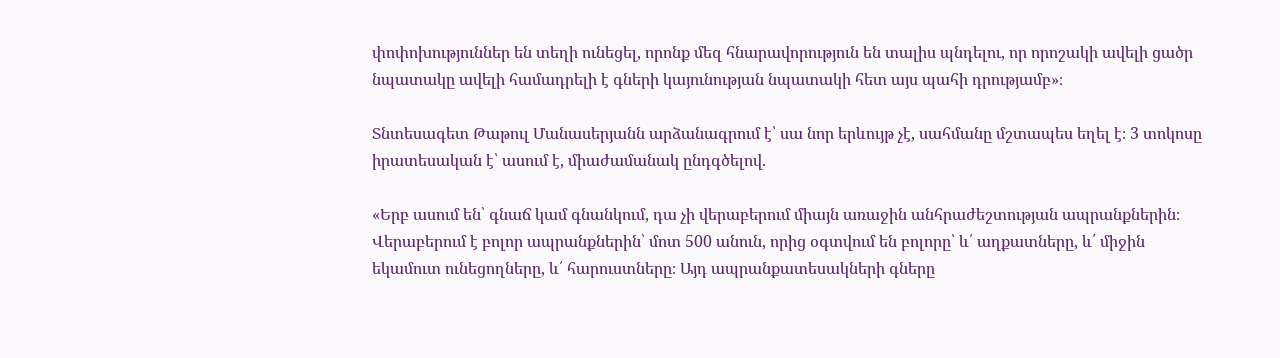փոփոխություններ են տեղի ունեցել, որոնք մեզ հնարավորություն են տալիս պնդելու, որ որոշակի ավելի ցածր նպատակը ավելի համադրելի է գների կայունության նպատակի հետ այս պահի դրությամբ»։

Տնտեսագետ Թաթուլ Մանասերյանն արձանագրում է՝ սա նոր երևույթ չէ, սահմանը մշտապես եղել է։ 3 տոկոսը իրատեսական է՝ ասում է, միաժամանակ ընդգծելով․

«Երբ ասում են՝ գնաճ կամ գնանկում, դա չի վերաբերում միայն առաջին անհրաժեշտության ապրանքներին։ Վերաբերում է բոլոր ապրանքներին՝ մոտ 500 անուն, որից օգտվում են բոլորը՝ և՛ աղքատները, և՛ միջին եկամուտ ունեցողները, և՛ հարուստները։ Այդ ապրանքատեսակների գները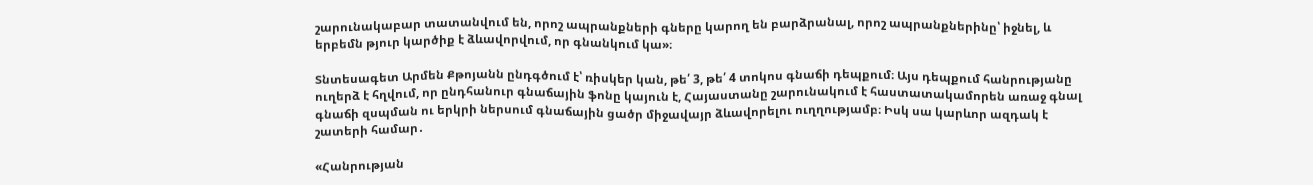շարունակաբար տատանվում են, որոշ ապրանքների գները կարող են բարձրանալ, որոշ ապրանքներինը՝ իջնել, և երբեմն թյուր կարծիք է ձևավորվում, որ գնանկում կա»։

Տնտեսագետ Արմեն Քթոյանն ընդգծում է՝ ռիսկեր կան, թե՛ 3, թե՛ 4 տոկոս գնաճի դեպքում։ Այս դեպքում հանրությանը ուղերձ է հղվում, որ ընդհանուր գնաճային ֆոնը կայուն է, Հայաստանը շարունակում է հաստատակամորեն առաջ գնալ գնաճի զսպման ու երկրի ներսում գնաճային ցածր միջավայր ձևավորելու ուղղությամբ։ Իսկ սա կարևոր ազդակ է շատերի համար․

«Հանրության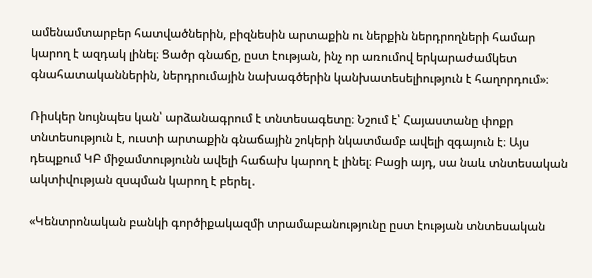ամենամտարբեր հատվածներին, բիզնեսին արտաքին ու ներքին ներդրողների համար կարող է ազդակ լինել։ Ցածր գնաճը, ըստ էության, ինչ որ առումով երկարաժամկետ գնահատականներին, ներդրումային նախագծերին կանխատեսելիություն է հաղորդում»։

Ռիսկեր նույնպես կան՝ արձանագրում է տնտեսագետը։ Նշում է՝ Հայաստանը փոքր տնտեսություն է, ուստի արտաքին գնաճային շոկերի նկատմամբ ավելի զգայուն է։ Այս դեպքում ԿԲ միջամտությունն ավելի հաճախ կարող է լինել։ Բացի այդ, սա նաև տնտեսական ակտիվության զսպման կարող է բերել․

«Կենտրոնական բանկի գործիքակազմի տրամաբանությունը ըստ էության տնտեսական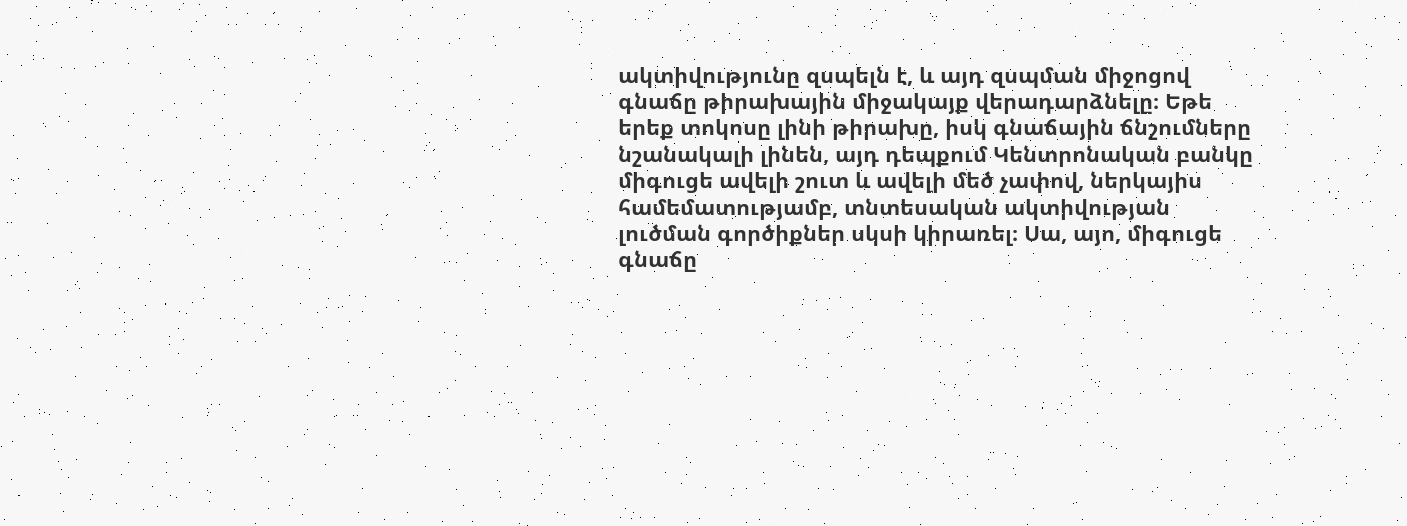ակտիվությունը զսպելն է, և այդ զսպման միջոցով գնաճը թիրախային միջակայք վերադարձնելը։ Եթե երեք տոկոսը լինի թիրախը, իսկ գնաճային ճնշումները նշանակալի լինեն, այդ դեպքում Կենտրոնական բանկը միգուցե ավելի շուտ և ավելի մեծ չափով, ներկայիս համեմատությամբ, տնտեսական ակտիվության լուծման գործիքներ սկսի կիրառել։ Սա, այո, միգուցե գնաճը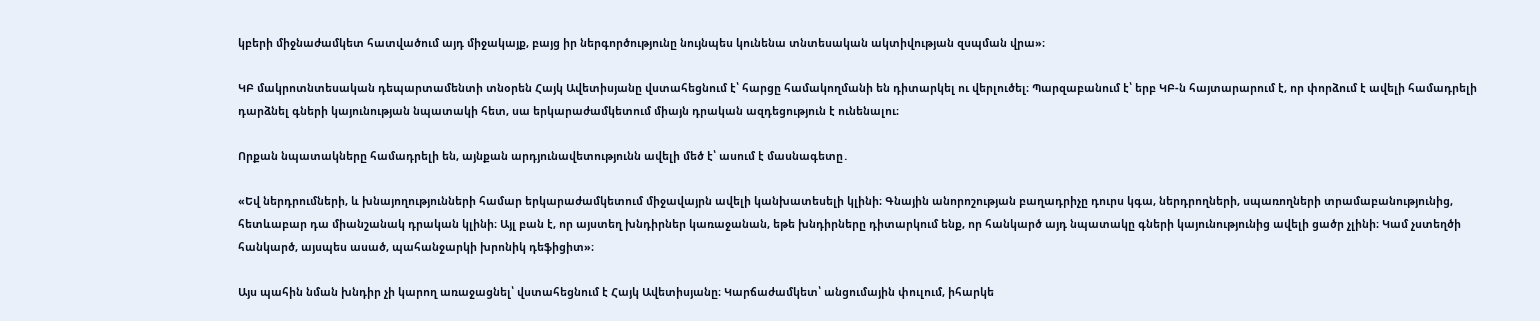կբերի միջնաժամկետ հատվածում այդ միջակայք, բայց իր ներգործությունը նույնպես կունենա տնտեսական ակտիվության զսպման վրա»։

ԿԲ մակրոտնտեսական դեպարտամենտի տնօրեն Հայկ Ավետիսյանը վստահեցնում է՝ հարցը համակողմանի են դիտարկել ու վերլուծել։ Պարզաբանում է՝ երբ ԿԲ-ն հայտարարում է, որ փորձում է ավելի համադրելի դարձնել գների կայունության նպատակի հետ, սա երկարաժամկետում միայն դրական ազդեցություն է ունենալու։

Որքան նպատակները համադրելի են, այնքան արդյունավետությունն ավելի մեծ է՝ ասում է մասնագետը․

«Եվ ներդրումների, և խնայողությունների համար երկարաժամկետում միջավայրն ավելի կանխատեսելի կլինի։ Գնային անորոշության բաղադրիչը դուրս կգա, ներդրողների, սպառողների տրամաբանությունից, հետևաբար դա միանշանակ դրական կլինի։ Այլ բան է, որ այստեղ խնդիրներ կառաջանան, եթե խնդիրները դիտարկում ենք, որ հանկարծ այդ նպատակը գների կայունությունից ավելի ցածր չլինի։ Կամ չստեղծի հանկարծ, այսպես ասած, պահանջարկի խրոնիկ դեֆիցիտ»։

Այս պահին նման խնդիր չի կարող առաջացնել՝ վստահեցնում է Հայկ Ավետիսյանը։ Կարճաժամկետ՝ անցումային փուլում, իհարկե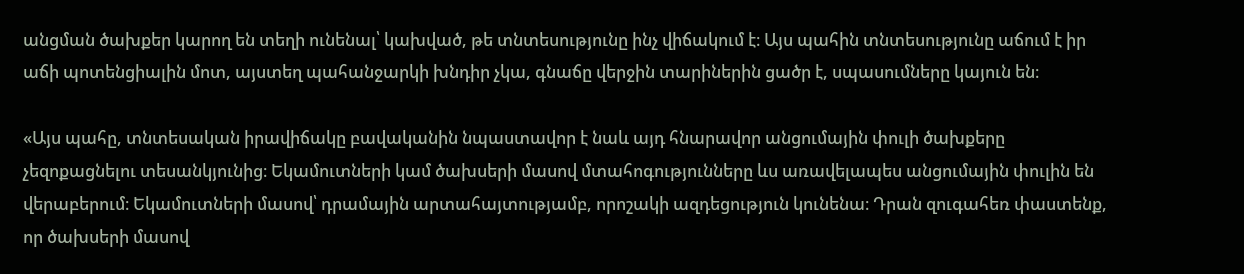անցման ծախքեր կարող են տեղի ունենալ՝ կախված, թե տնտեսությունը ինչ վիճակում է։ Այս պահին տնտեսությունը աճում է իր աճի պոտենցիալին մոտ, այստեղ պահանջարկի խնդիր չկա, գնաճը վերջին տարիներին ցածր է, սպասումները կայուն են։

«Այս պահը, տնտեսական իրավիճակը բավականին նպաստավոր է նաև այդ հնարավոր անցումային փուլի ծախքերը չեզոքացնելու տեսանկյունից։ Եկամուտների կամ ծախսերի մասով մտահոգությունները ևս առավելապես անցումային փուլին են վերաբերում։ Եկամուտների մասով՝ դրամային արտահայտությամբ, որոշակի ազդեցություն կունենա։ Դրան զուգահեռ փաստենք, որ ծախսերի մասով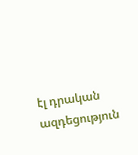էլ դրական ազդեցություն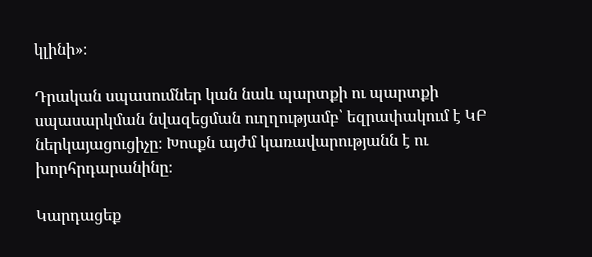կլինի»։

Դրական սպասումներ կան նաև պարտքի ու պարտքի սպասարկման նվազեցման ուղղությամբ՝ եզրափակում է ԿԲ ներկայացուցիչը։ Խոսքն այժմ կառավարությանն է ու խորհրդարանինը։

Կարդացեք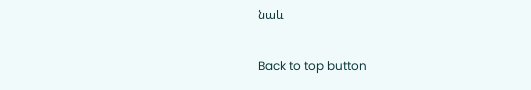նաև

Back to top button